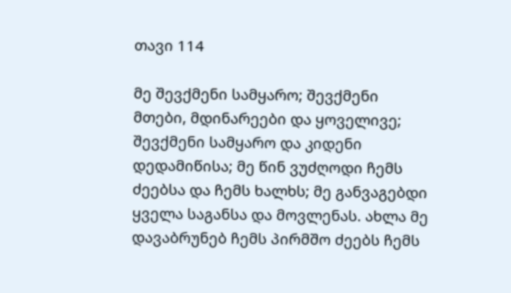თავი 114

მე შევქმენი სამყარო; შევქმენი მთები, მდინარეები და ყოველივე; შევქმენი სამყარო და კიდენი დედამიწისა; მე წინ ვუძღოდი ჩემს ძეებსა და ჩემს ხალხს; მე განვაგებდი ყველა საგანსა და მოვლენას. ახლა მე დავაბრუნებ ჩემს პირმშო ძეებს ჩემს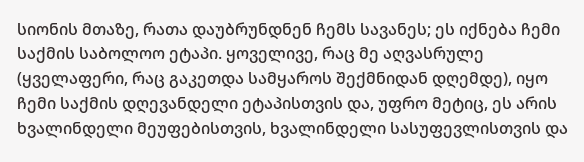სიონის მთაზე, რათა დაუბრუნდნენ ჩემს სავანეს; ეს იქნება ჩემი საქმის საბოლოო ეტაპი. ყოველივე, რაც მე აღვასრულე (ყველაფერი, რაც გაკეთდა სამყაროს შექმნიდან დღემდე), იყო ჩემი საქმის დღევანდელი ეტაპისთვის და, უფრო მეტიც, ეს არის ხვალინდელი მეუფებისთვის, ხვალინდელი სასუფევლისთვის და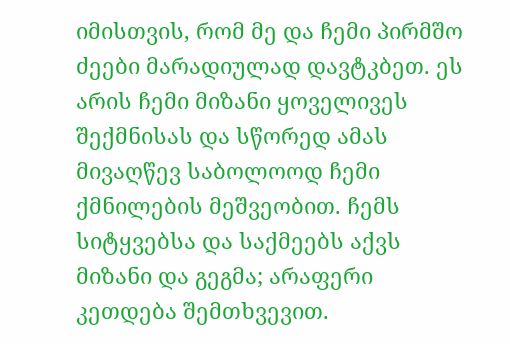იმისთვის, რომ მე და ჩემი პირმშო ძეები მარადიულად დავტკბეთ. ეს არის ჩემი მიზანი ყოველივეს შექმნისას და სწორედ ამას მივაღწევ საბოლოოდ ჩემი ქმნილების მეშვეობით. ჩემს სიტყვებსა და საქმეებს აქვს მიზანი და გეგმა; არაფერი კეთდება შემთხვევით.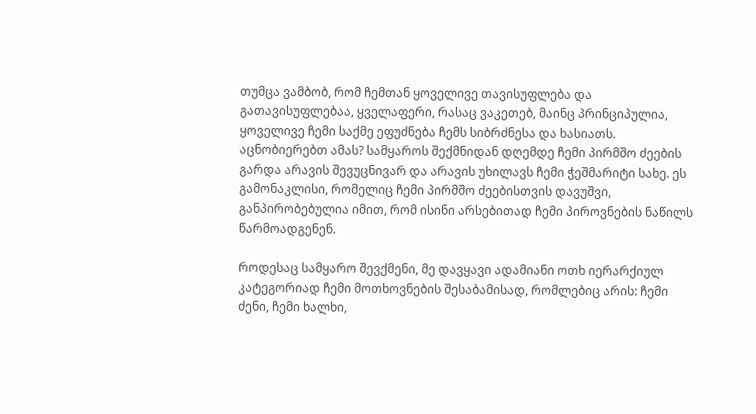თუმცა ვამბობ, რომ ჩემთან ყოველივე თავისუფლება და გათავისუფლებაა, ყველაფერი, რასაც ვაკეთებ, მაინც პრინციპულია, ყოველივე ჩემი საქმე ეფუძნება ჩემს სიბრძნესა და ხასიათს. აცნობიერებთ ამას? სამყაროს შექმნიდან დღემდე ჩემი პირმშო ძეების გარდა არავის შევუცნივარ და არავის უხილავს ჩემი ჭეშმარიტი სახე. ეს გამონაკლისი, რომელიც ჩემი პირმშო ძეებისთვის დავუშვი, განპირობებულია იმით, რომ ისინი არსებითად ჩემი პიროვნების ნაწილს წარმოადგენენ.

როდესაც სამყარო შევქმენი, მე დავყავი ადამიანი ოთხ იერარქიულ კატეგორიად ჩემი მოთხოვნების შესაბამისად, რომლებიც არის: ჩემი ძენი, ჩემი ხალხი,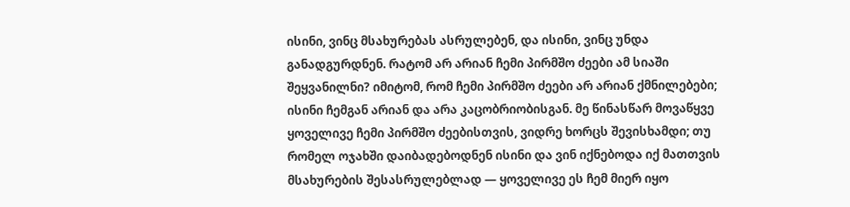ისინი, ვინც მსახურებას ასრულებენ, და ისინი, ვინც უნდა განადგურდნენ. რატომ არ არიან ჩემი პირმშო ძეები ამ სიაში შეყვანილნი? იმიტომ, რომ ჩემი პირმშო ძეები არ არიან ქმნილებები; ისინი ჩემგან არიან და არა კაცობრიობისგან. მე წინასწარ მოვაწყვე ყოველივე ჩემი პირმშო ძეებისთვის, ვიდრე ხორცს შევისხამდი; თუ რომელ ოჯახში დაიბადებოდნენ ისინი და ვინ იქნებოდა იქ მათთვის მსახურების შესასრულებლად — ყოველივე ეს ჩემ მიერ იყო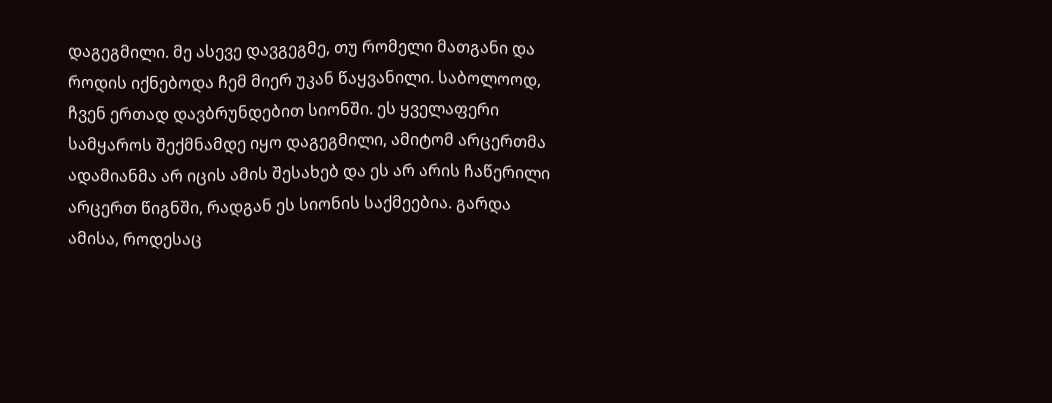დაგეგმილი. მე ასევე დავგეგმე, თუ რომელი მათგანი და როდის იქნებოდა ჩემ მიერ უკან წაყვანილი. საბოლოოდ, ჩვენ ერთად დავბრუნდებით სიონში. ეს ყველაფერი სამყაროს შექმნამდე იყო დაგეგმილი, ამიტომ არცერთმა ადამიანმა არ იცის ამის შესახებ და ეს არ არის ჩაწერილი არცერთ წიგნში, რადგან ეს სიონის საქმეებია. გარდა ამისა, როდესაც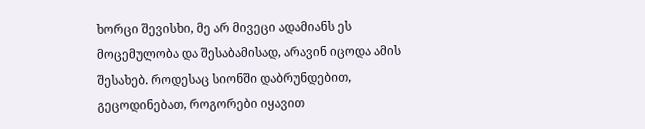ხორცი შევისხი, მე არ მივეცი ადამიანს ეს მოცემულობა და შესაბამისად, არავინ იცოდა ამის შესახებ. როდესაც სიონში დაბრუნდებით, გეცოდინებათ, როგორები იყავით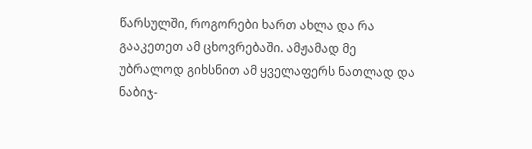წარსულში, როგორები ხართ ახლა და რა გააკეთეთ ამ ცხოვრებაში. ამჟამად მე უბრალოდ გიხსნით ამ ყველაფერს ნათლად და ნაბიჯ-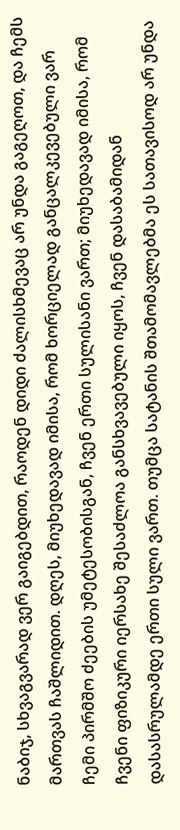ნაბიჯ, სხვაგვარად ვერ გაიგებდით, რაოდენ დიდი ძალისხმევაც არ უნდა გაგეღოთ, და ჩემს მართვას ჩაშლიდით. დღეს, მიუხედავად იმისა, რომ ხორციელად განცალკევებული ვარ ჩემი პირმშო ძეების უმეტესობისგან, ჩვენ ერთი სულისანი ვართ; მიუხედავად იმისა, რომ ჩვენი ფიზიკური იერსახე შესაძლოა განსხვავებული იყოს, ჩვენ დასაბამიდან დასასრულამდე ერთი სული ვართ. თუმცა სატანის შთამომავლებმა ეს სათავისოდ არ უნდა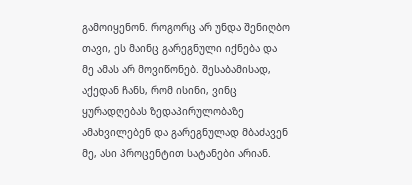გამოიყენონ. როგორც არ უნდა შენიღბო თავი, ეს მაინც გარეგნული იქნება და მე ამას არ მოვიწონებ. შესაბამისად, აქედან ჩანს, რომ ისინი, ვინც ყურადღებას ზედაპირულობაზე ამახვილებენ და გარეგნულად მბაძავენ მე, ასი პროცენტით სატანები არიან.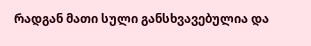რადგან მათი სული განსხვავებულია და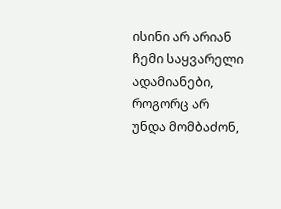ისინი არ არიან ჩემი საყვარელი ადამიანები, როგორც არ უნდა მომბაძონ,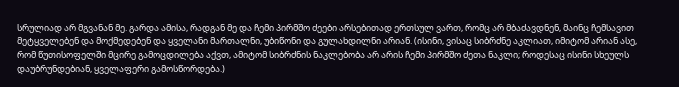სრულიად არ მგვანან მე. გარდა ამისა, რადგან მე და ჩემი პირმშო ძეები არსებითად ერთსულ ვართ, რომც არ მბაძავდნენ, მაინც ჩემსავით მეტყველებენ და მოქმედებენ და ყველანი მართალნი, უბიწონი და გულახდილნი არიან. (ისინი, ვისაც სიბრძნე აკლიათ, იმიტომ არიან ასე, რომ წუთისოფელში მცირე გამოცდილება აქვთ, ამიტომ სიბრძნის ნაკლებობა არ არის ჩემი პირმშო ძეთა ნაკლი; როდესაც ისინი სხეულს დაუბრუნდებიან, ყველაფერი გამოსწორდება.)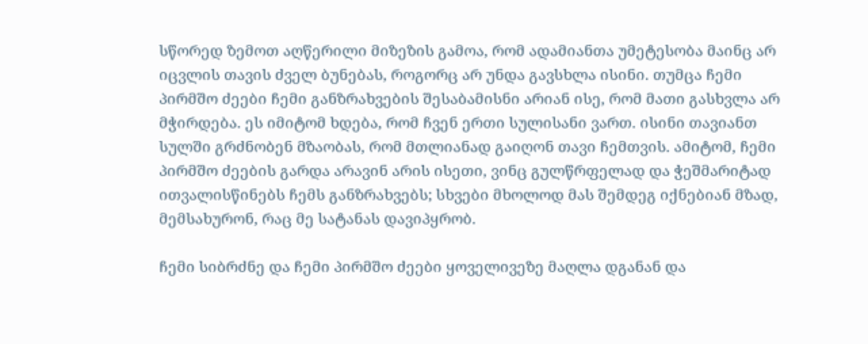სწორედ ზემოთ აღწერილი მიზეზის გამოა, რომ ადამიანთა უმეტესობა მაინც არ იცვლის თავის ძველ ბუნებას, როგორც არ უნდა გავსხლა ისინი. თუმცა ჩემი პირმშო ძეები ჩემი განზრახვების შესაბამისნი არიან ისე, რომ მათი გასხვლა არ მჭირდება. ეს იმიტომ ხდება, რომ ჩვენ ერთი სულისანი ვართ. ისინი თავიანთ სულში გრძნობენ მზაობას, რომ მთლიანად გაიღონ თავი ჩემთვის. ამიტომ, ჩემი პირმშო ძეების გარდა არავინ არის ისეთი, ვინც გულწრფელად და ჭეშმარიტად ითვალისწინებს ჩემს განზრახვებს; სხვები მხოლოდ მას შემდეგ იქნებიან მზად, მემსახურონ, რაც მე სატანას დავიპყრობ.

ჩემი სიბრძნე და ჩემი პირმშო ძეები ყოველივეზე მაღლა დგანან და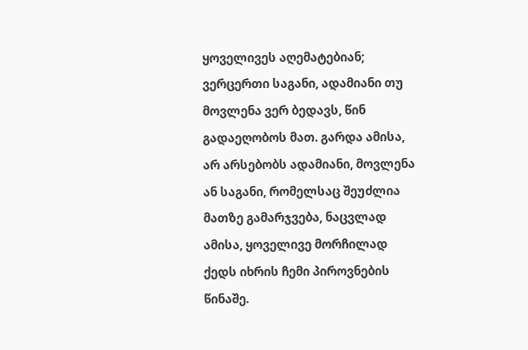ყოველივეს აღემატებიან; ვერცერთი საგანი, ადამიანი თუ მოვლენა ვერ ბედავს, წინ გადაეღობოს მათ. გარდა ამისა, არ არსებობს ადამიანი, მოვლენა ან საგანი, რომელსაც შეუძლია მათზე გამარჯვება, ნაცვლად ამისა, ყოველივე მორჩილად ქედს იხრის ჩემი პიროვნების წინაშე.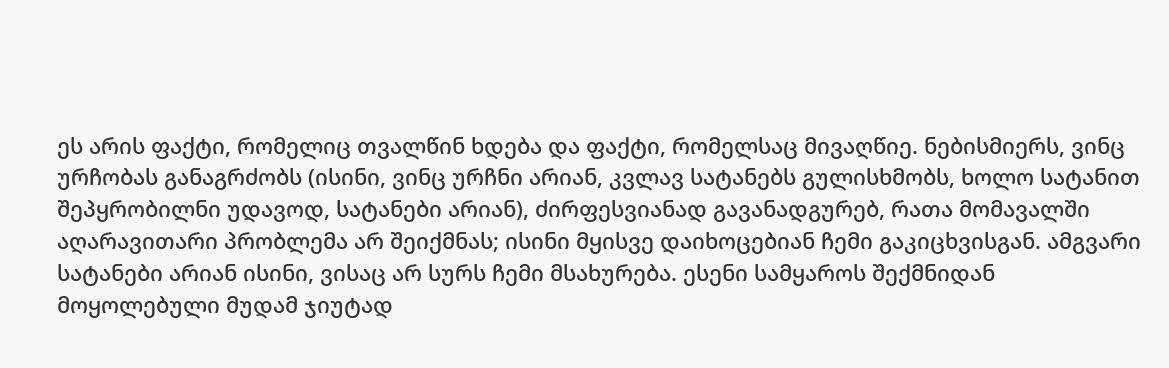ეს არის ფაქტი, რომელიც თვალწინ ხდება და ფაქტი, რომელსაც მივაღწიე. ნებისმიერს, ვინც ურჩობას განაგრძობს (ისინი, ვინც ურჩნი არიან, კვლავ სატანებს გულისხმობს, ხოლო სატანით შეპყრობილნი უდავოდ, სატანები არიან), ძირფესვიანად გავანადგურებ, რათა მომავალში აღარავითარი პრობლემა არ შეიქმნას; ისინი მყისვე დაიხოცებიან ჩემი გაკიცხვისგან. ამგვარი სატანები არიან ისინი, ვისაც არ სურს ჩემი მსახურება. ესენი სამყაროს შექმნიდან მოყოლებული მუდამ ჯიუტად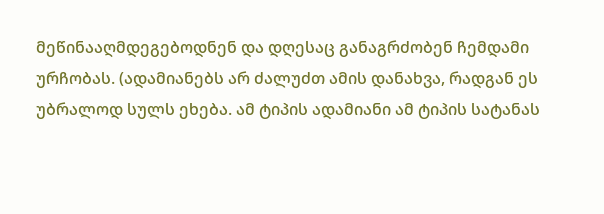მეწინააღმდეგებოდნენ და დღესაც განაგრძობენ ჩემდამი ურჩობას. (ადამიანებს არ ძალუძთ ამის დანახვა, რადგან ეს უბრალოდ სულს ეხება. ამ ტიპის ადამიანი ამ ტიპის სატანას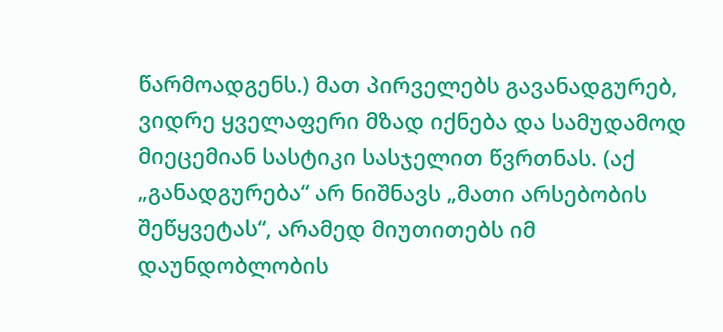წარმოადგენს.) მათ პირველებს გავანადგურებ, ვიდრე ყველაფერი მზად იქნება და სამუდამოდ მიეცემიან სასტიკი სასჯელით წვრთნას. (აქ „განადგურება“ არ ნიშნავს „მათი არსებობის შეწყვეტას“, არამედ მიუთითებს იმ დაუნდობლობის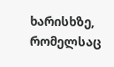ხარისხზე, რომელსაც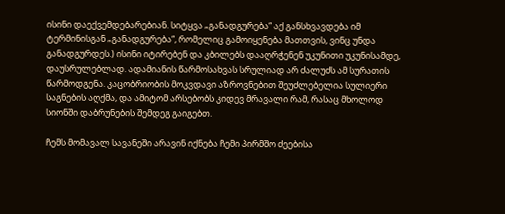ისინი დაექვემდებარებიან. სიტყვა „განადგურება“ აქ განსხვავდება იმ ტერმინისგან „განადგურება“, რომელიც გამოიყენება მათთვის, ვინც უნდა განადგურდეს.) ისინი იტირებენ და კბილებს დააღრჭენენ უკუნითი უკუნისამდე, დაუსრულებლად. ადამიანის წარმოსახვას სრულიად არ ძალუძს ამ სურათის წარმოდგენა. კაცობრიობის მოკვდავი აზროვნებით შეუძლებელია სულიერი საგნების აღქმა, და ამიტომ არსებობს კიდევ მრავალი რამ, რასაც მხოლოდ სიონში დაბრუნების შემდეგ გაიგებთ.

ჩემს მომავალ სავანეში არავინ იქნება ჩემი პირმშო ძეებისა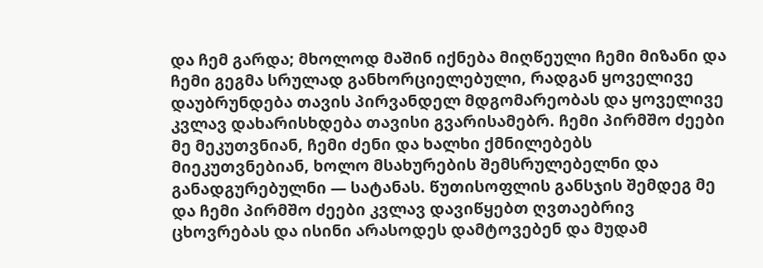და ჩემ გარდა; მხოლოდ მაშინ იქნება მიღწეული ჩემი მიზანი და ჩემი გეგმა სრულად განხორციელებული, რადგან ყოველივე დაუბრუნდება თავის პირვანდელ მდგომარეობას და ყოველივე კვლავ დახარისხდება თავისი გვარისამებრ. ჩემი პირმშო ძეები მე მეკუთვნიან, ჩემი ძენი და ხალხი ქმნილებებს მიეკუთვნებიან, ხოლო მსახურების შემსრულებელნი და განადგურებულნი — სატანას. წუთისოფლის განსჯის შემდეგ მე და ჩემი პირმშო ძეები კვლავ დავიწყებთ ღვთაებრივ ცხოვრებას და ისინი არასოდეს დამტოვებენ და მუდამ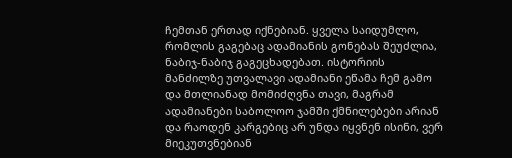ჩემთან ერთად იქნებიან. ყველა საიდუმლო, რომლის გაგებაც ადამიანის გონებას შეუძლია, ნაბიჯ-ნაბიჯ გაგეცხადებათ. ისტორიის მანძილზე უთვალავი ადამიანი ეწამა ჩემ გამო და მთლიანად მომიძღვნა თავი, მაგრამ ადამიანები საბოლოო ჯამში ქმნილებები არიან და რაოდენ კარგებიც არ უნდა იყვნენ ისინი, ვერ მიეკუთვნებიან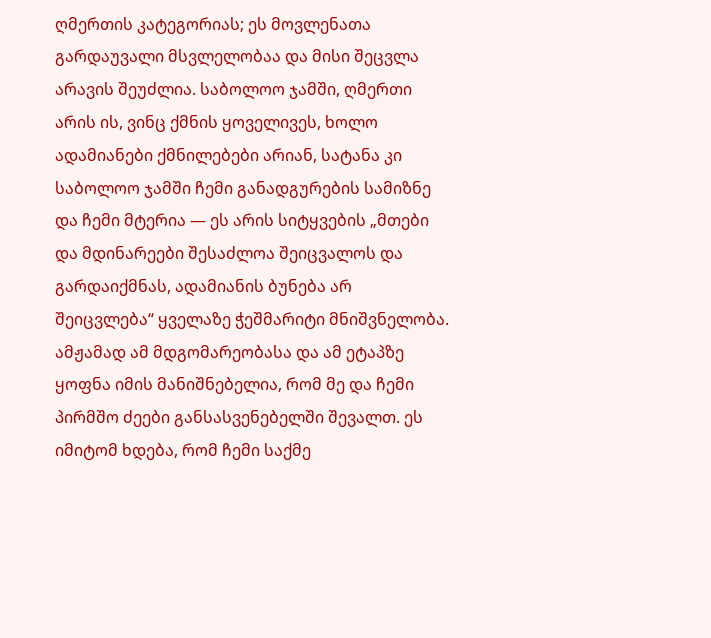ღმერთის კატეგორიას; ეს მოვლენათა გარდაუვალი მსვლელობაა და მისი შეცვლა არავის შეუძლია. საბოლოო ჯამში, ღმერთი არის ის, ვინც ქმნის ყოველივეს, ხოლო ადამიანები ქმნილებები არიან, სატანა კი საბოლოო ჯამში ჩემი განადგურების სამიზნე და ჩემი მტერია — ეს არის სიტყვების „მთები და მდინარეები შესაძლოა შეიცვალოს და გარდაიქმნას, ადამიანის ბუნება არ შეიცვლება“ ყველაზე ჭეშმარიტი მნიშვნელობა. ამჟამად ამ მდგომარეობასა და ამ ეტაპზე ყოფნა იმის მანიშნებელია, რომ მე და ჩემი პირმშო ძეები განსასვენებელში შევალთ. ეს იმიტომ ხდება, რომ ჩემი საქმე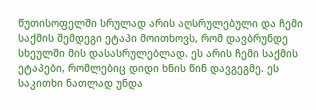წუთისოფელში სრულად არის აღსრულებული და ჩემი საქმის შემდეგი ეტაპი მოითხოვს, რომ დავბრუნდე სხეულში მის დასასრულებლად. ეს არის ჩემი საქმის ეტაპები, რომლებიც დიდი ხნის წინ დავგეგმე. ეს საკითხი ნათლად უნდა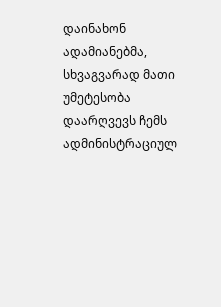დაინახონ ადამიანებმა, სხვაგვარად მათი უმეტესობა დაარღვევს ჩემს ადმინისტრაციულ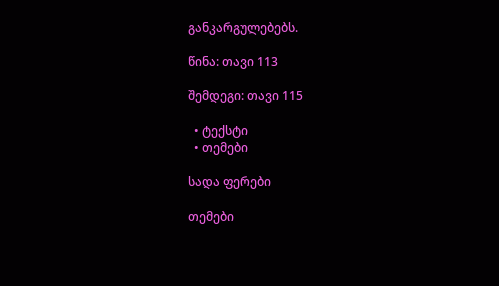განკარგულებებს.

წინა: თავი 113

შემდეგი: თავი 115

  • ტექსტი
  • თემები

სადა ფერები

თემები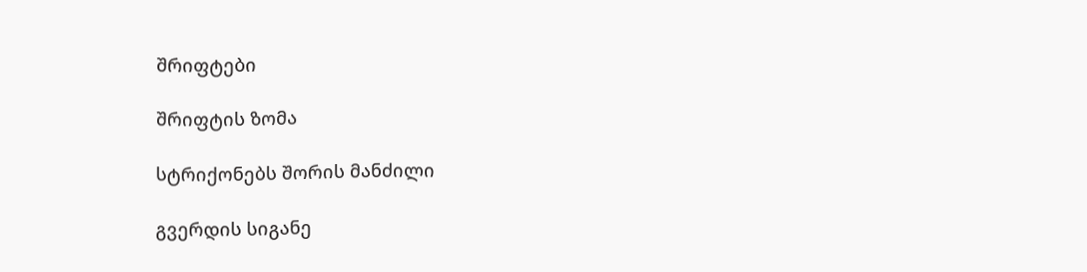შრიფტები

შრიფტის ზომა

სტრიქონებს შორის მანძილი

გვერდის სიგანე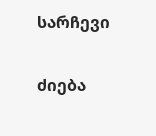სარჩევი

ძიება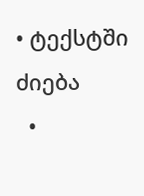• ტექსტში ძიება
  •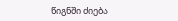წიგნში ძიება